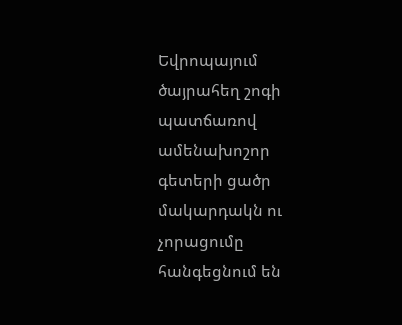Եվրոպայում ծայրահեղ շոգի պատճառով ամենախոշոր գետերի ցածր մակարդակն ու չորացումը հանգեցնում են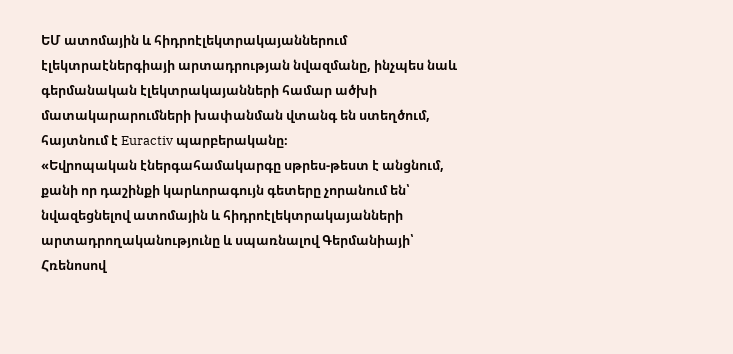ԵՄ ատոմային և հիդրոէլեկտրակայաններում էլեկտրաէներգիայի արտադրության նվազմանը, ինչպես նաև գերմանական էլեկտրակայանների համար ածխի մատակարարումների խափանման վտանգ են ստեղծում, հայտնում է Euractiv պարբերականը։
«Եվրոպական էներգահամակարգը սթրես-թեստ է անցնում, քանի որ դաշինքի կարևորագույն գետերը չորանում են՝ նվազեցնելով ատոմային և հիդրոէլեկտրակայանների արտադրողականությունը և սպառնալով Գերմանիայի՝ Հռենոսով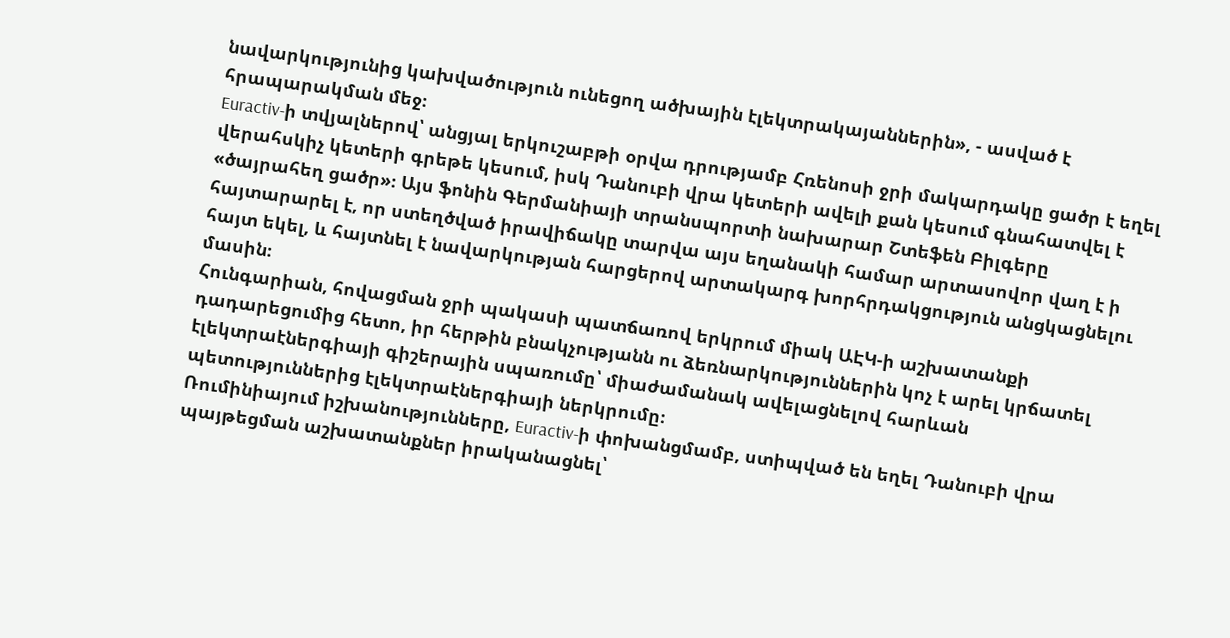նավարկությունից կախվածություն ունեցող ածխային էլեկտրակայաններին», - ասված է հրապարակման մեջ։
Euractiv-ի տվյալներով՝ անցյալ երկուշաբթի օրվա դրությամբ Հռենոսի ջրի մակարդակը ցածր է եղել վերահսկիչ կետերի գրեթե կեսում, իսկ Դանուբի վրա կետերի ավելի քան կեսում գնահատվել է «ծայրահեղ ցածր»։ Այս ֆոնին Գերմանիայի տրանսպորտի նախարար Շտեֆեն Բիլգերը հայտարարել է, որ ստեղծված իրավիճակը տարվա այս եղանակի համար արտասովոր վաղ է ի հայտ եկել, և հայտնել է նավարկության հարցերով արտակարգ խորհրդակցություն անցկացնելու մասին։
Հունգարիան, հովացման ջրի պակասի պատճառով երկրում միակ ԱԷԿ-ի աշխատանքի դադարեցումից հետո, իր հերթին բնակչությանն ու ձեռնարկություններին կոչ է արել կրճատել էլեկտրաէներգիայի գիշերային սպառումը՝ միաժամանակ ավելացնելով հարևան պետություններից էլեկտրաէներգիայի ներկրումը։
Ռումինիայում իշխանությունները, Euractiv-ի փոխանցմամբ, ստիպված են եղել Դանուբի վրա պայթեցման աշխատանքներ իրականացնել՝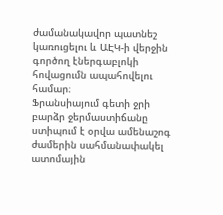ժամանակավոր պատնեշ կառուցելու և ԱԷԿ-ի վերջին գործող էներգաբլոկի հովացումն ապահովելու համար։
Ֆրանսիայում գետի ջրի բարձր ջերմաստիճանը ստիպում է օրվա ամենաշոգ ժամերին սահմանափակել ատոմային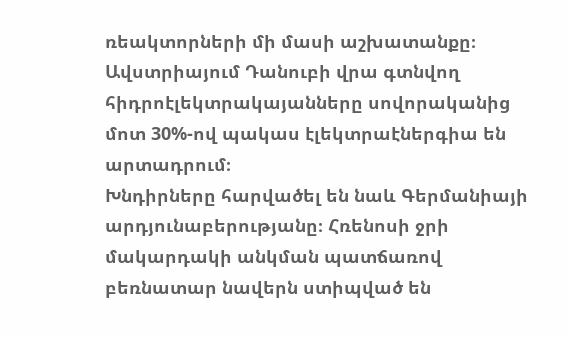ռեակտորների մի մասի աշխատանքը։
Ավստրիայում Դանուբի վրա գտնվող հիդրոէլեկտրակայանները սովորականից մոտ 30%-ով պակաս էլեկտրաէներգիա են արտադրում։
Խնդիրները հարվածել են նաև Գերմանիայի արդյունաբերությանը։ Հռենոսի ջրի մակարդակի անկման պատճառով բեռնատար նավերն ստիպված են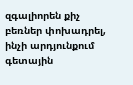զգալիորեն քիչ բեռներ փոխադրել, ինչի արդյունքում գետային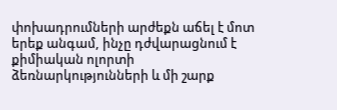փոխադրումների արժեքն աճել է մոտ երեք անգամ, ինչը դժվարացնում է քիմիական ոլորտի ձեռնարկությունների և մի շարք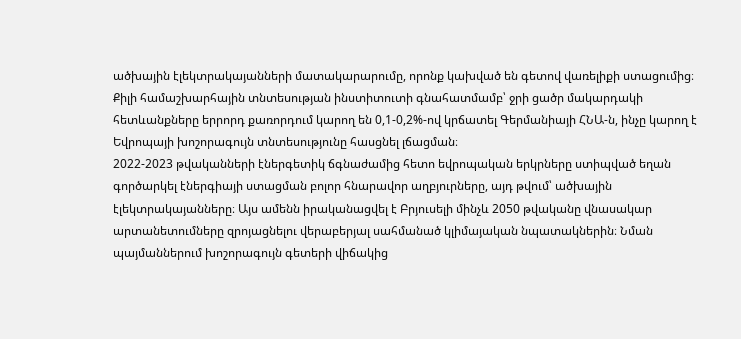ածխային էլեկտրակայանների մատակարարումը, որոնք կախված են գետով վառելիքի ստացումից։
Քիլի համաշխարհային տնտեսության ինստիտուտի գնահատմամբ՝ ջրի ցածր մակարդակի հետևանքները երրորդ քառորդում կարող են 0,1-0,2%-ով կրճատել Գերմանիայի ՀՆԱ-ն, ինչը կարող է Եվրոպայի խոշորագույն տնտեսությունը հասցնել լճացման։
2022-2023 թվականների էներգետիկ ճգնաժամից հետո եվրոպական երկրները ստիպված եղան գործարկել էներգիայի ստացման բոլոր հնարավոր աղբյուրները, այդ թվում՝ ածխային էլեկտրակայանները։ Այս ամենն իրականացվել է Բրյուսելի մինչև 2050 թվականը վնասակար արտանետումները զրոյացնելու վերաբերյալ սահմանած կլիմայական նպատակներին։ Նման պայմաններում խոշորագույն գետերի վիճակից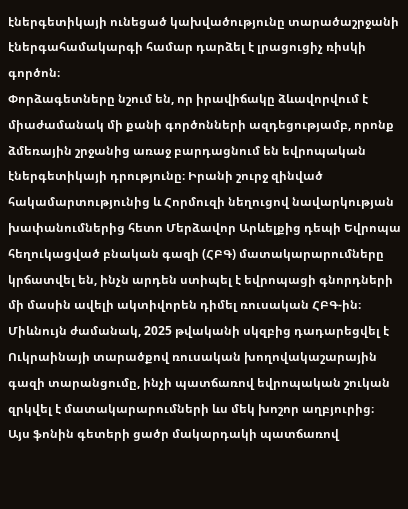էներգետիկայի ունեցած կախվածությունը տարածաշրջանի էներգահամակարգի համար դարձել է լրացուցիչ ռիսկի գործոն։
Փորձագետները նշում են, որ իրավիճակը ձևավորվում է միաժամանակ մի քանի գործոնների ազդեցությամբ, որոնք ձմեռային շրջանից առաջ բարդացնում են եվրոպական էներգետիկայի դրությունը։ Իրանի շուրջ զինված հակամարտությունից և Հորմուզի նեղուցով նավարկության խափանումներից հետո Մերձավոր Արևելքից դեպի Եվրոպա հեղուկացված բնական գազի (ՀԲԳ) մատակարարումները կրճատվել են, ինչն արդեն ստիպել է եվրոպացի գնորդների մի մասին ավելի ակտիվորեն դիմել ռուսական ՀԲԳ-ին։ Միևնույն ժամանակ, 2025 թվականի սկզբից դադարեցվել է Ուկրաինայի տարածքով ռուսական խողովակաշարային գազի տարանցումը, ինչի պատճառով եվրոպական շուկան զրկվել է մատակարարումների ևս մեկ խոշոր աղբյուրից։
Այս ֆոնին գետերի ցածր մակարդակի պատճառով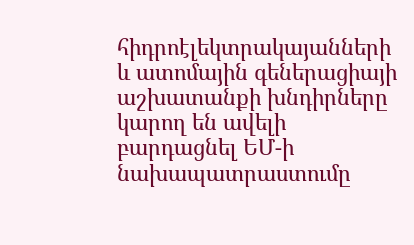հիդրոէլեկտրակայանների և ատոմային գեներացիայի աշխատանքի խնդիրները կարող են ավելի բարդացնել ԵՄ-ի նախապատրաստումը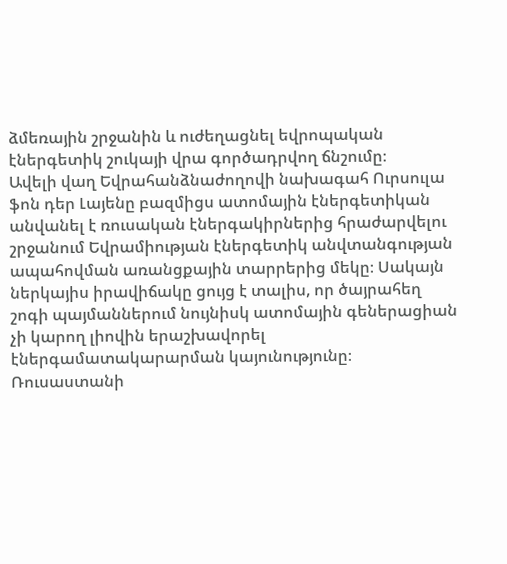ձմեռային շրջանին և ուժեղացնել եվրոպական էներգետիկ շուկայի վրա գործադրվող ճնշումը։
Ավելի վաղ Եվրահանձնաժողովի նախագահ Ուրսուլա ֆոն դեր Լայենը բազմիցս ատոմային էներգետիկան անվանել է ռուսական էներգակիրներից հրաժարվելու շրջանում Եվրամիության էներգետիկ անվտանգության ապահովման առանցքային տարրերից մեկը։ Սակայն ներկայիս իրավիճակը ցույց է տալիս, որ ծայրահեղ շոգի պայմաններում նույնիսկ ատոմային գեներացիան չի կարող լիովին երաշխավորել էներգամատակարարման կայունությունը։
Ռուսաստանի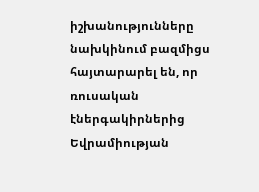իշխանությունները նախկինում բազմիցս հայտարարել են, որ ռուսական էներգակիրներից Եվրամիության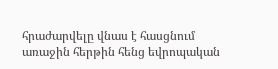հրաժարվելը վնաս է հասցնում առաջին հերթին հենց եվրոպական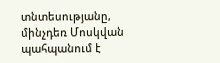տնտեսությանը, մինչդեռ Մոսկվան պահպանում է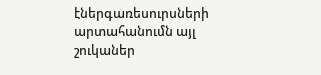էներգառեսուրսների արտահանումն այլ շուկաներ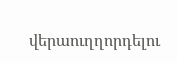վերաուղղորդելու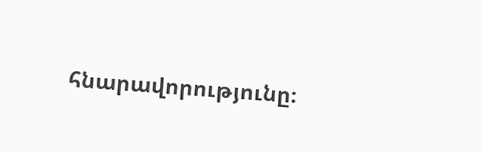հնարավորությունը։